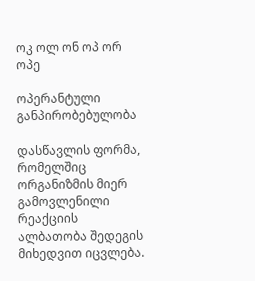ოკ ოლ ონ ოპ ორ
ოპე

ოპერანტული განპირობებულობა

დასწავლის ფორმა, რომელშიც ორგანიზმის მიერ გამოვლენილი რეაქციის ალბათობა შედეგის მიხედვით იცვლება.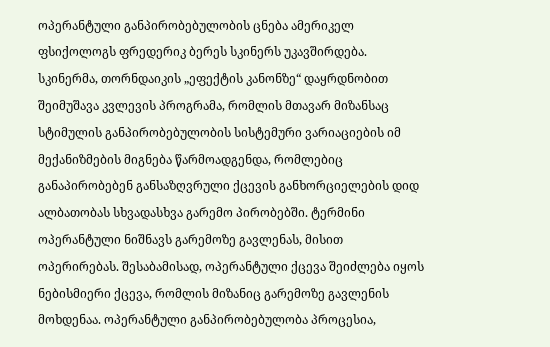ოპერანტული განპირობებულობის ცნება ამერიკელ ფსიქოლოგს ფრედერიკ ბერეს სკინერს უკავშირდება. სკინერმა, თორნდაიკის „ეფექტის კანონზე“ დაყრდნობით შეიმუშავა კვლევის პროგრამა, რომლის მთავარ მიზანსაც სტიმულის განპირობებულობის სისტემური ვარიაციების იმ მექანიზმების მიგნება წარმოადგენდა, რომლებიც განაპირობებენ განსაზღვრული ქცევის განხორციელების დიდ ალბათობას სხვადასხვა გარემო პირობებში. ტერმინი ოპერანტული ნიშნავს გარემოზე გავლენას, მისით ოპერირებას. შესაბამისად, ოპერანტული ქცევა შეიძლება იყოს ნებისმიერი ქცევა, რომლის მიზანიც გარემოზე გავლენის მოხდენაა. ოპერანტული განპირობებულობა პროცესია,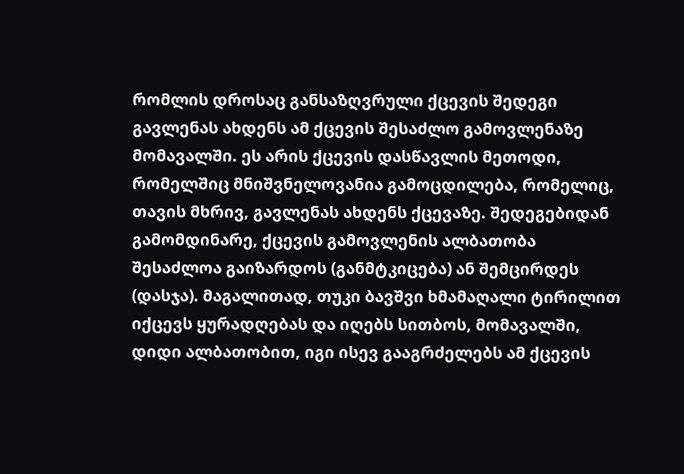რომლის დროსაც განსაზღვრული ქცევის შედეგი გავლენას ახდენს ამ ქცევის შესაძლო გამოვლენაზე მომავალში. ეს არის ქცევის დასწავლის მეთოდი, რომელშიც მნიშვნელოვანია გამოცდილება, რომელიც, თავის მხრივ, გავლენას ახდენს ქცევაზე. შედეგებიდან გამომდინარე, ქცევის გამოვლენის ალბათობა შესაძლოა გაიზარდოს (განმტკიცება) ან შემცირდეს (დასჯა). მაგალითად, თუკი ბავშვი ხმამაღალი ტირილით იქცევს ყურადღებას და იღებს სითბოს, მომავალში, დიდი ალბათობით, იგი ისევ გააგრძელებს ამ ქცევის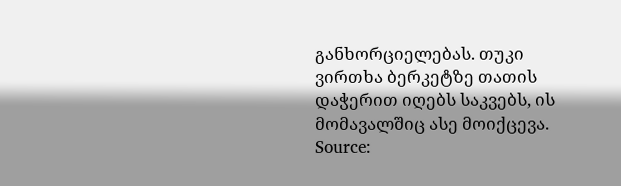განხორციელებას. თუკი ვირთხა ბერკეტზე თათის დაჭერით იღებს საკვებს, ის მომავალშიც ასე მოიქცევა.
Source: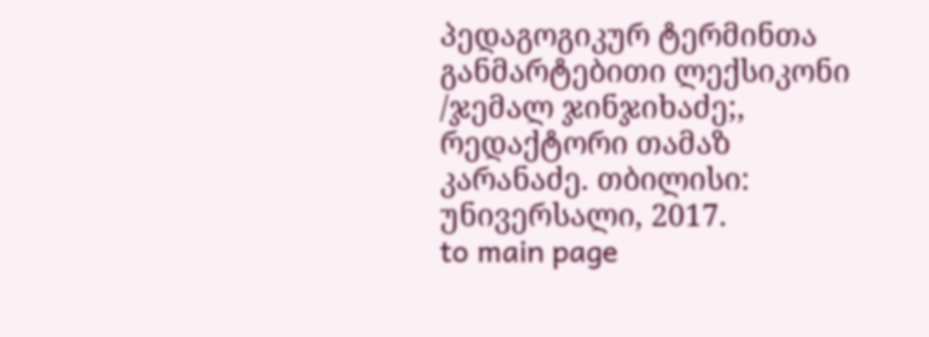პედაგოგიკურ ტერმინთა განმარტებითი ლექსიკონი /ჯემალ ჯინჯიხაძე;, რედაქტორი თამაზ კარანაძე. თბილისი: უნივერსალი, 2017.
to main page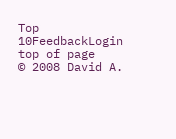Top 10FeedbackLogin top of page
© 2008 David A.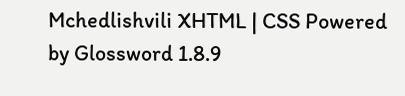Mchedlishvili XHTML | CSS Powered by Glossword 1.8.9